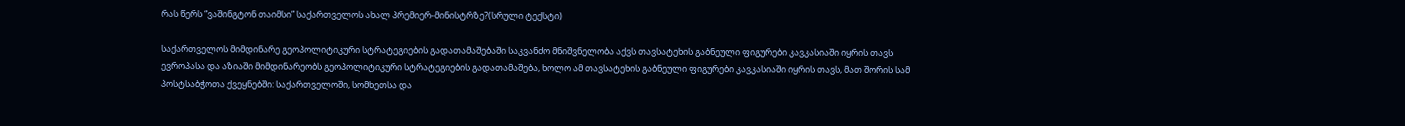რას წერს “ვაშინგტონ თაიმსი” საქართველოს ახალ პრემიერ-მინისტრზე?(სრული ტექსტი)

საქართველოს მიმდინარე გეოპოლიტიკური სტრატეგიების გადათამაშებაში საკვანძო მნიშვნელობა აქვს თავსატეხის გაბნეული ფიგურები კავკასიაში იყრის თავს ევროპასა და აზიაში მიმდინარეობს გეოპოლიტიკური სტრატეგიების გადათამაშება, ხოლო ამ თავსატეხის გაბნეული ფიგურები კავკასიაში იყრის თავს, მათ შორის სამ პოსტსაბჭოთა ქვეყნებში: საქართველოში, სომხეთსა და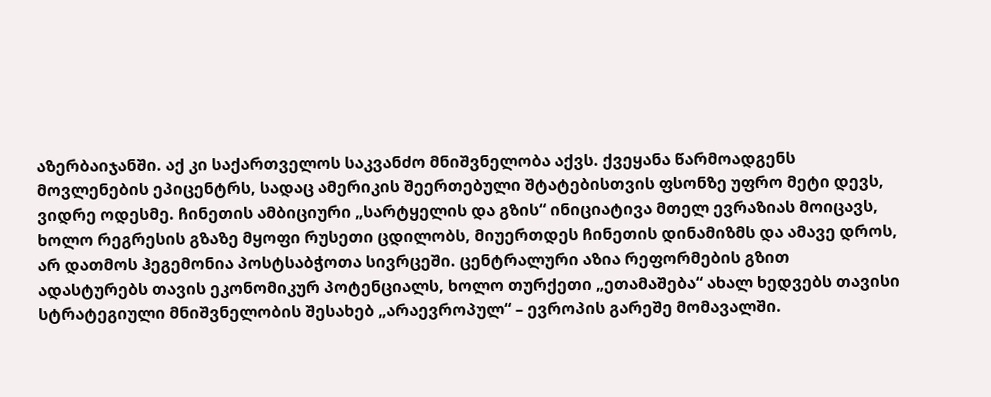აზერბაიჯანში. აქ კი საქართველოს საკვანძო მნიშვნელობა აქვს. ქვეყანა წარმოადგენს მოვლენების ეპიცენტრს, სადაც ამერიკის შეერთებული შტატებისთვის ფსონზე უფრო მეტი დევს, ვიდრე ოდესმე. ჩინეთის ამბიციური „სარტყელის და გზის“ ინიციატივა მთელ ევრაზიას მოიცავს, ხოლო რეგრესის გზაზე მყოფი რუსეთი ცდილობს, მიუერთდეს ჩინეთის დინამიზმს და ამავე დროს, არ დათმოს ჰეგემონია პოსტსაბჭოთა სივრცეში. ცენტრალური აზია რეფორმების გზით ადასტურებს თავის ეკონომიკურ პოტენციალს, ხოლო თურქეთი „ეთამაშება“ ახალ ხედვებს თავისი სტრატეგიული მნიშვნელობის შესახებ „არაევროპულ“ – ევროპის გარეშე მომავალში.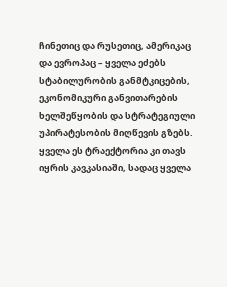ჩინეთიც და რუსეთიც, ამერიკაც და ევროპაც – ყველა ეძებს სტაბილურობის განმტკიცების, ეკონომიკური განვითარების ხელშეწყობის და სტრატეგიული უპირატესობის მიღწევის გზებს. ყველა ეს ტრაექტორია კი თავს იყრის კავკასიაში, სადაც ყველა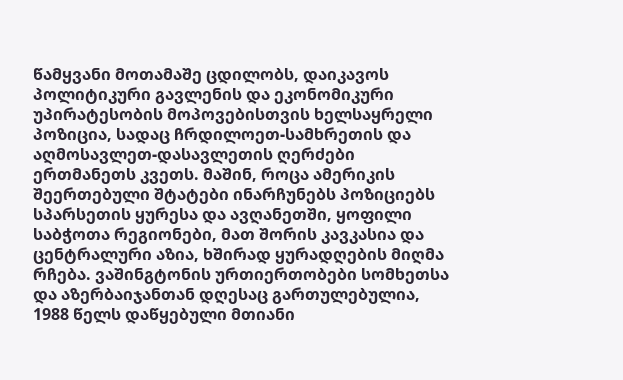წამყვანი მოთამაშე ცდილობს, დაიკავოს პოლიტიკური გავლენის და ეკონომიკური უპირატესობის მოპოვებისთვის ხელსაყრელი პოზიცია, სადაც ჩრდილოეთ-სამხრეთის და აღმოსავლეთ-დასავლეთის ღერძები ერთმანეთს კვეთს. მაშინ, როცა ამერიკის შეერთებული შტატები ინარჩუნებს პოზიციებს სპარსეთის ყურესა და ავღანეთში, ყოფილი საბჭოთა რეგიონები, მათ შორის კავკასია და ცენტრალური აზია, ხშირად ყურადღების მიღმა რჩება. ვაშინგტონის ურთიერთობები სომხეთსა და აზერბაიჯანთან დღესაც გართულებულია, 1988 წელს დაწყებული მთიანი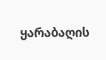ყარაბაღის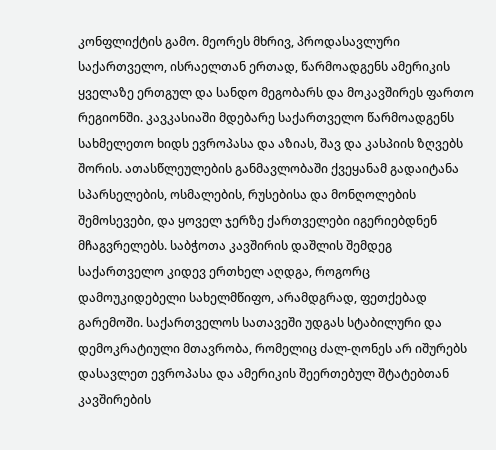კონფლიქტის გამო. მეორეს მხრივ, პროდასავლური საქართველო, ისრაელთან ერთად, წარმოადგენს ამერიკის ყველაზე ერთგულ და სანდო მეგობარს და მოკავშირეს ფართო რეგიონში. კავკასიაში მდებარე საქართველო წარმოადგენს სახმელეთო ხიდს ევროპასა და აზიას, შავ და კასპიის ზღვებს შორის. ათასწლეულების განმავლობაში ქვეყანამ გადაიტანა სპარსელების, ოსმალების, რუსებისა და მონღოლების შემოსევები, და ყოველ ჯერზე ქართველები იგერიებდნენ მჩაგვრელებს. საბჭოთა კავშირის დაშლის შემდეგ საქართველო კიდევ ერთხელ აღდგა, როგორც დამოუკიდებელი სახელმწიფო, არამდგრად, ფეთქებად გარემოში. საქართველოს სათავეში უდგას სტაბილური და დემოკრატიული მთავრობა, რომელიც ძალ-ღონეს არ იშურებს დასავლეთ ევროპასა და ამერიკის შეერთებულ შტატებთან კავშირების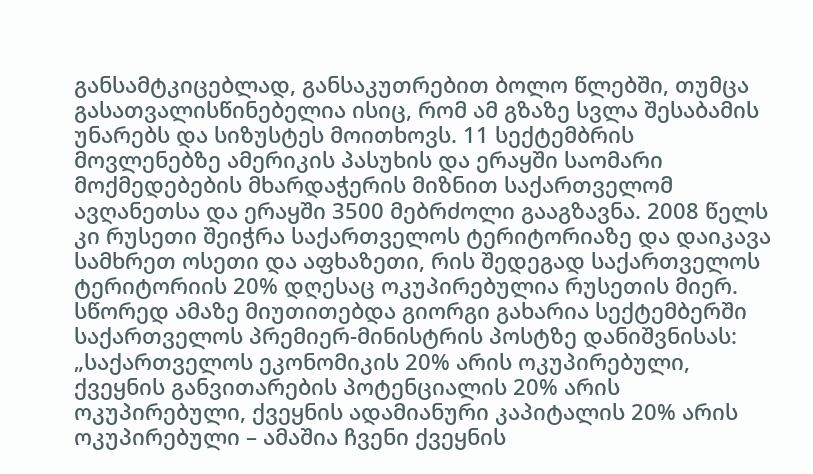განსამტკიცებლად, განსაკუთრებით ბოლო წლებში, თუმცა გასათვალისწინებელია ისიც, რომ ამ გზაზე სვლა შესაბამის უნარებს და სიზუსტეს მოითხოვს. 11 სექტემბრის მოვლენებზე ამერიკის პასუხის და ერაყში საომარი მოქმედებების მხარდაჭერის მიზნით საქართველომ ავღანეთსა და ერაყში 3500 მებრძოლი გააგზავნა. 2008 წელს კი რუსეთი შეიჭრა საქართველოს ტერიტორიაზე და დაიკავა სამხრეთ ოსეთი და აფხაზეთი, რის შედეგად საქართველოს ტერიტორიის 20% დღესაც ოკუპირებულია რუსეთის მიერ. სწორედ ამაზე მიუთითებდა გიორგი გახარია სექტემბერში საქართველოს პრემიერ-მინისტრის პოსტზე დანიშვნისას: „საქართველოს ეკონომიკის 20% არის ოკუპირებული, ქვეყნის განვითარების პოტენციალის 20% არის ოკუპირებული, ქვეყნის ადამიანური კაპიტალის 20% არის ოკუპირებული – ამაშია ჩვენი ქვეყნის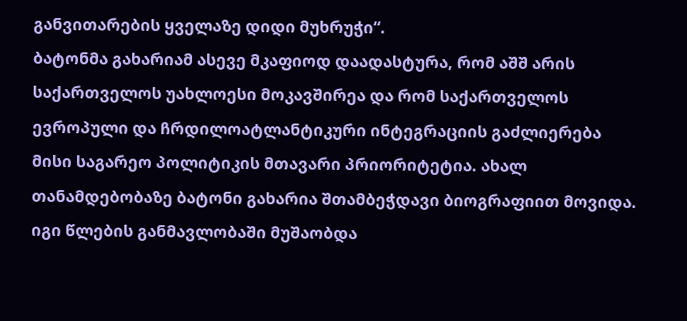განვითარების ყველაზე დიდი მუხრუჭი“.
ბატონმა გახარიამ ასევე მკაფიოდ დაადასტურა, რომ აშშ არის საქართველოს უახლოესი მოკავშირეა და რომ საქართველოს ევროპული და ჩრდილოატლანტიკური ინტეგრაციის გაძლიერება მისი საგარეო პოლიტიკის მთავარი პრიორიტეტია. ახალ თანამდებობაზე ბატონი გახარია შთამბეჭდავი ბიოგრაფიით მოვიდა. იგი წლების განმავლობაში მუშაობდა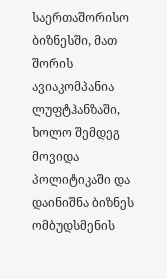საერთაშორისო ბიზნესში, მათ შორის ავიაკომპანია ლუფტჰანზაში, ხოლო შემდეგ მოვიდა პოლიტიკაში და დაინიშნა ბიზნეს ომბუდსმენის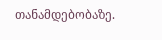თანამდებობაზე.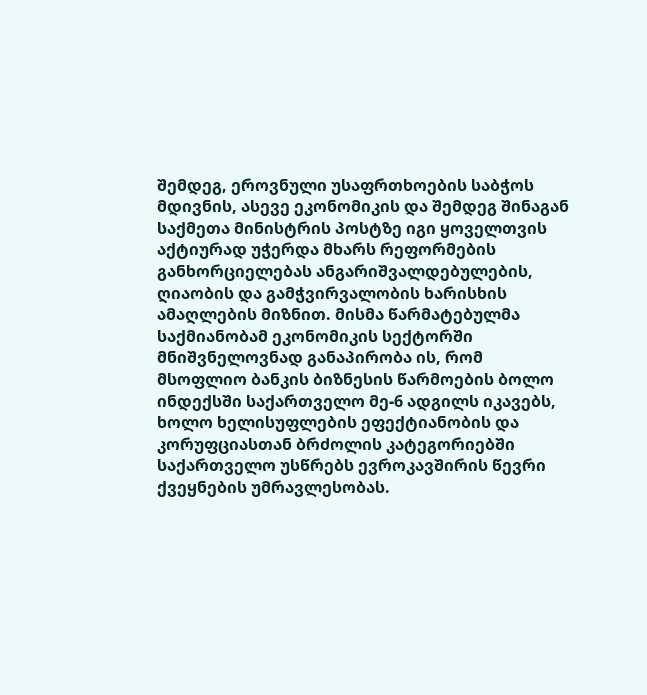შემდეგ, ეროვნული უსაფრთხოების საბჭოს მდივნის, ასევე ეკონომიკის და შემდეგ შინაგან საქმეთა მინისტრის პოსტზე იგი ყოველთვის აქტიურად უჭერდა მხარს რეფორმების განხორციელებას ანგარიშვალდებულების, ღიაობის და გამჭვირვალობის ხარისხის ამაღლების მიზნით. მისმა წარმატებულმა საქმიანობამ ეკონომიკის სექტორში მნიშვნელოვნად განაპირობა ის, რომ მსოფლიო ბანკის ბიზნესის წარმოების ბოლო ინდექსში საქართველო მე-6 ადგილს იკავებს, ხოლო ხელისუფლების ეფექტიანობის და კორუფციასთან ბრძოლის კატეგორიებში საქართველო უსწრებს ევროკავშირის წევრი ქვეყნების უმრავლესობას.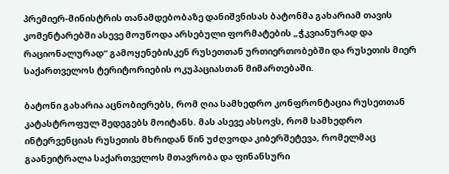პრემიერ-მინისტრის თანამდებობაზე დანიშვნისას ბატონმა გახარიამ თავის კომენტარებში ასევე მოუწოდა არსებული ფორმატების „ჭკვიანურად და რაციონალურად“ გამოყენებისკენ რუსეთთან ურთიერთობებში და რუსეთის მიერ საქართველოს ტერიტორიების ოკუპაციასთან მიმართებაში.

ბატონი გახარია აცნობიერებს, რომ ღია სამხედრო კონფრონტაცია რუსეთთან კატასტროფულ შედეგებს მოიტანს. მას ასევე ახსოვს, რომ სამხედრო ინტერვენციას რუსეთის მხრიდან წინ უძღვოდა კიბერშეტევა, რომელმაც გაანეიტრალა საქართველოს მთავრობა და ფინანსური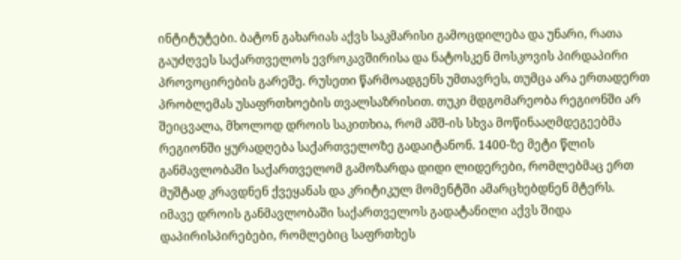ინტიტუტები. ბატონ გახარიას აქვს საკმარისი გამოცდილება და უნარი, რათა გაუძღვეს საქართველოს ევროკავშირისა და ნატოსკენ მოსკოვის პირდაპირი პროვოცირების გარეშე. რუსეთი წარმოადგენს უმთავრეს, თუმცა არა ერთადერთ პრობლემას უსაფრთხოების თვალსაზრისით. თუკი მდგომარეობა რეგიონში არ შეიცვალა, მხოლოდ დროის საკითხია, რომ აშშ-ის სხვა მოწინააღმდეგეებმა რეგიონში ყურადღება საქართველოზე გადაიტანონ. 1400-ზე მეტი წლის განმავლობაში საქართველომ გამოზარდა დიდი ლიდერები, რომლებმაც ერთ მუშტად კრავდნენ ქვეყანას და კრიტიკულ მომენტში ამარცხებდნენ მტერს. იმავე დროის განმავლობაში საქართველოს გადატანილი აქვს შიდა დაპირისპირებები, რომლებიც საფრთხეს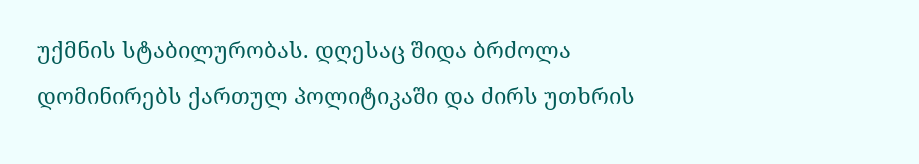უქმნის სტაბილურობას. დღესაც შიდა ბრძოლა დომინირებს ქართულ პოლიტიკაში და ძირს უთხრის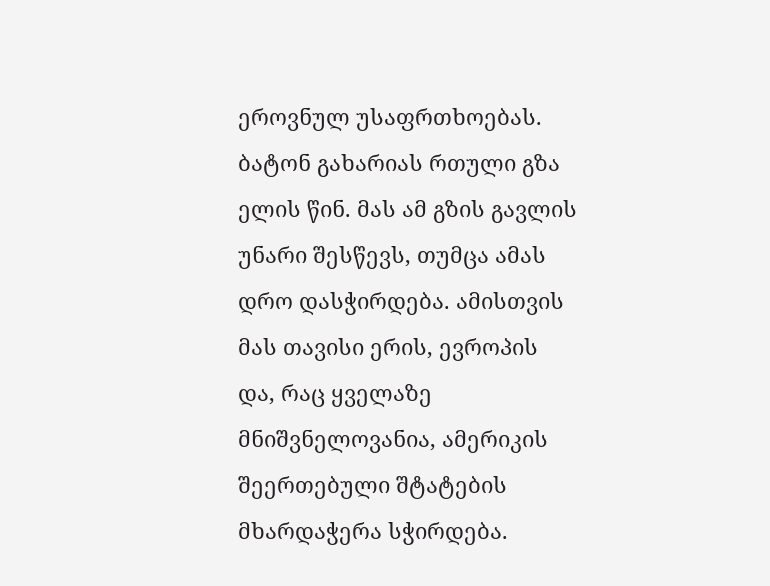ეროვნულ უსაფრთხოებას. ბატონ გახარიას რთული გზა ელის წინ. მას ამ გზის გავლის უნარი შესწევს, თუმცა ამას დრო დასჭირდება. ამისთვის მას თავისი ერის, ევროპის და, რაც ყველაზე მნიშვნელოვანია, ამერიკის შეერთებული შტატების მხარდაჭერა სჭირდება.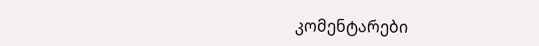კომენტარები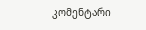კომენტარი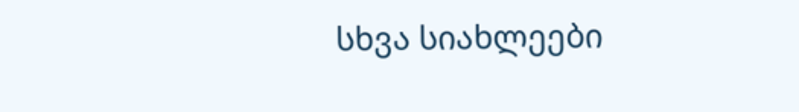სხვა სიახლეები